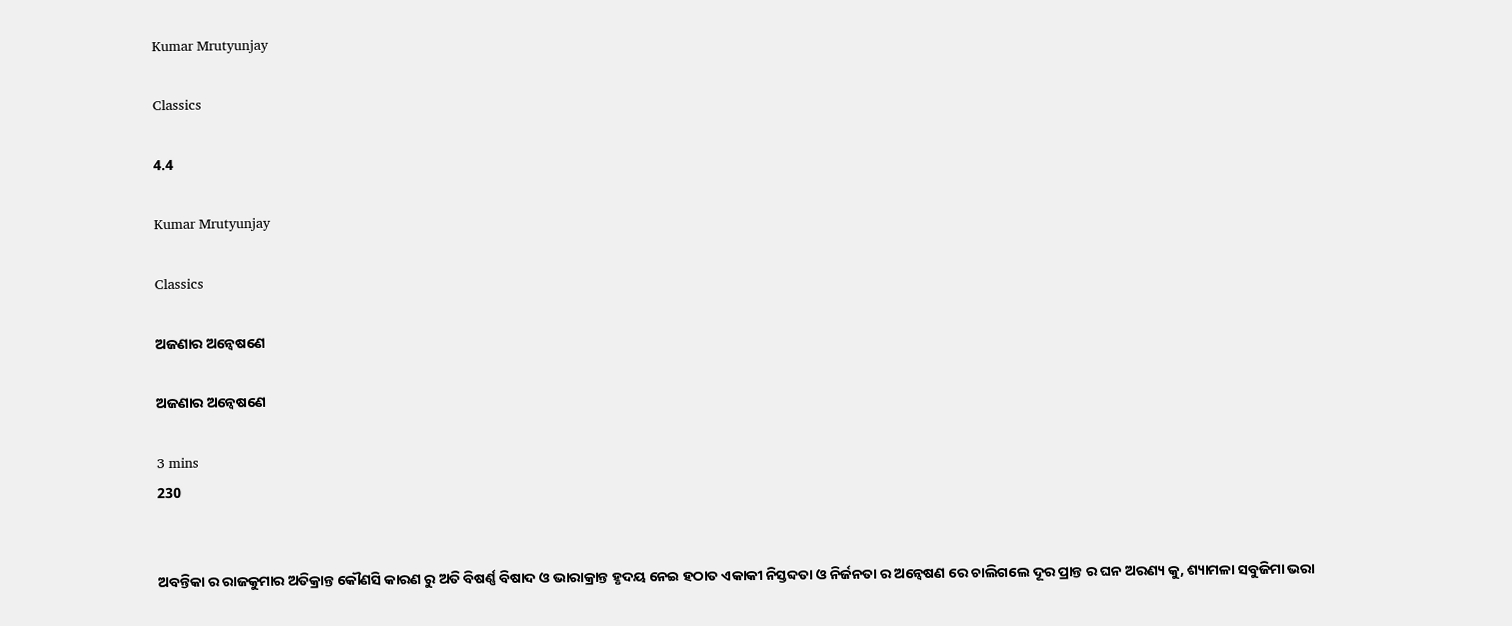Kumar Mrutyunjay

Classics

4.4

Kumar Mrutyunjay

Classics

ଅଜଣାର ଅନ୍ବେଷଣେ

ଅଜଣାର ଅନ୍ବେଷଣେ

3 mins
230


ଅବନ୍ତିକା ର ରାଜକୁମାର ଅତିକ୍ରାନ୍ତ କୌଣସି କାରଣ ରୁ ଅତି ବିଷର୍ଣ୍ଣ ବିଷାଦ ଓ ଭାରାକ୍ରାନ୍ତ ହୃଦୟ ନେଇ ହଠାତ ଏକାକୀ ନିସ୍ତବ୍ଦତା ଓ ନିର୍ଜନତା ର ଅନ୍ୱେଷଣ ରେ ଚାଲିଗଲେ ଦୂର ପ୍ରାନ୍ତ ର ଘନ ଅରଣ୍ୟ କୁ, ଶ୍ୟାମଳା ସବୁଜିମା ଭରା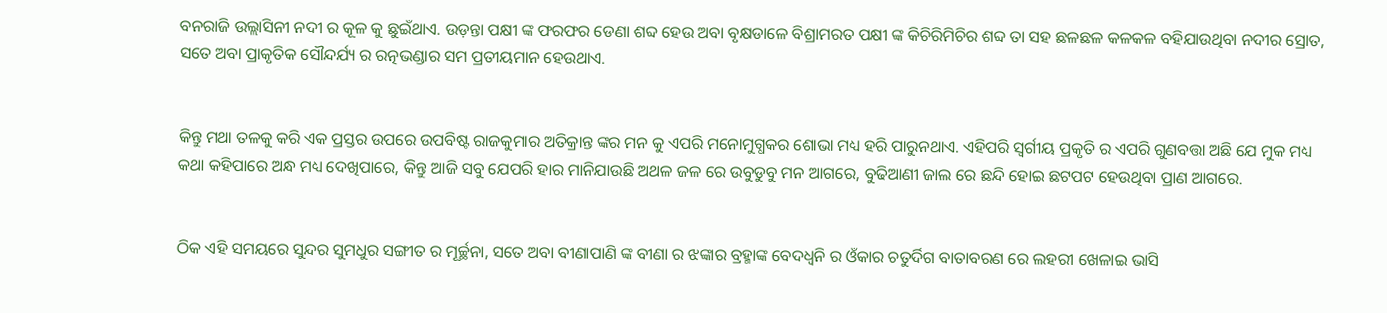ବନରାଜି ଉଲ୍ଲାସିନୀ ନଦୀ ର କୂଳ କୁ ଛୁଇଁଥାଏ. ଉଡ଼ନ୍ତା ପକ୍ଷୀ ଙ୍କ ଫରଫର ଡେଣା ଶବ୍ଦ ହେଉ ଅବା ବୃକ୍ଷଡାଳେ ବିଶ୍ରାମରତ ପକ୍ଷୀ ଙ୍କ କିଚିରିମିଚିର ଶବ୍ଦ ତା ସହ ଛଳଛଳ କଳକଳ ବହିଯାଉଥିବା ନଦୀର ସ୍ରୋତ, ସତେ ଅବା ପ୍ରାକୃତିକ ସୌନ୍ଦର୍ଯ୍ୟ ର ରତ୍ନଭଣ୍ଡାର ସମ ପ୍ରତୀୟମାନ ହେଉଥାଏ.


କିନ୍ତୁ ମଥା ତଳକୁ କରି ଏକ ପ୍ରସ୍ତର ଉପରେ ଉପବିଷ୍ଟ ରାଜକୁମାର ଅତିକ୍ରାନ୍ତ ଙ୍କର ମନ କୁ ଏପରି ମନୋମୁଗ୍ଧକର ଶୋଭା ମଧ୍ୟ ହରି ପାରୁନଥାଏ. ଏହିପରି ସ୍ବର୍ଗୀୟ ପ୍ରକୃତି ର ଏପରି ଗୁଣବତ୍ତା ଅଛି ଯେ ମୁକ ମଧ୍ୟ କଥା କହିପାରେ ଅନ୍ଧ ମଧ୍ୟ ଦେଖିପାରେ, କିନ୍ତୁ ଆଜି ସବୁ ଯେପରି ହାର ମାନିଯାଉଛି ଅଥଳ ଜଳ ରେ ଉବୁଡୁବୁ ମନ ଆଗରେ, ବୁଢିଆଣୀ ଜାଲ ରେ ଛନ୍ଦି ହୋଇ ଛଟପଟ ହେଉଥିବା ପ୍ରାଣ ଆଗରେ.


ଠିକ ଏହି ସମୟରେ ସୁନ୍ଦର ସୁମଧୁର ସଙ୍ଗୀତ ର ମୂର୍ଚ୍ଛନା, ସତେ ଅବା ବୀଣାପାଣି ଙ୍କ ବୀଣା ର ଝଙ୍କାର ବ୍ରହ୍ମାଙ୍କ ବେଦଧ୍ୱନି ର ଓଁକାର ଚତୁର୍ଦିଗ ବାତାବରଣ ରେ ଲହରୀ ଖେଳାଇ ଭାସି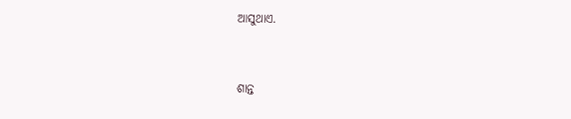ଆସୁଥାଏ.


ଶାନ୍ତ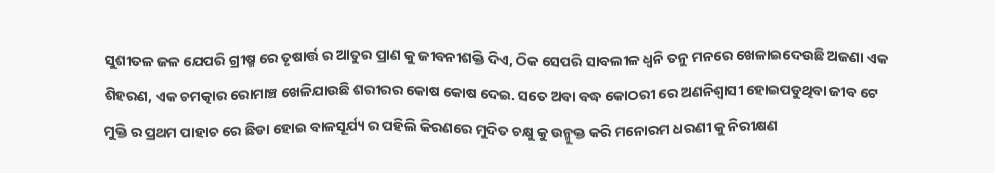ସୁଶୀତଳ ଜଳ ଯେପରି ଗ୍ରୀଷ୍ମ ରେ ତୃଷାର୍ତ୍ତ ର ଆତୁର ପ୍ରାଣ କୁ ଜୀବନୀଶକ୍ତି ଦିଏ, ଠିକ ସେପରି ସାବଲୀଳ ଧ୍ୱନି ତନୁ ମନରେ ଖେଳାଇଦେଉଛି ଅଜଣା ଏକ ଶିହରଣ, ଏକ ଚମତ୍କାର ରୋମାଞ୍ଚ ଖେଳିଯାଉଛି ଶରୀରର କୋଷ କୋଷ ଦେଇ. ସତେ ଅବା ବଦ୍ଧ କୋଠରୀ ରେ ଅଣନିଶ୍ୱାସୀ ହୋଇପଡୁଥିବା ଜୀବ ଟେ ମୁକ୍ତି ର ପ୍ରଥମ ପାହାଚ ରେ ଛିଡା ହୋଇ ବାଳସୂର୍ଯ୍ୟ ର ପହିଲି କିରଣରେ ମୁଦିତ ଚକ୍ଷୁ କୁ ଉନ୍ମୁକ୍ତ କରି ମନୋରମ ଧରଣୀ କୁ ନିରୀକ୍ଷଣ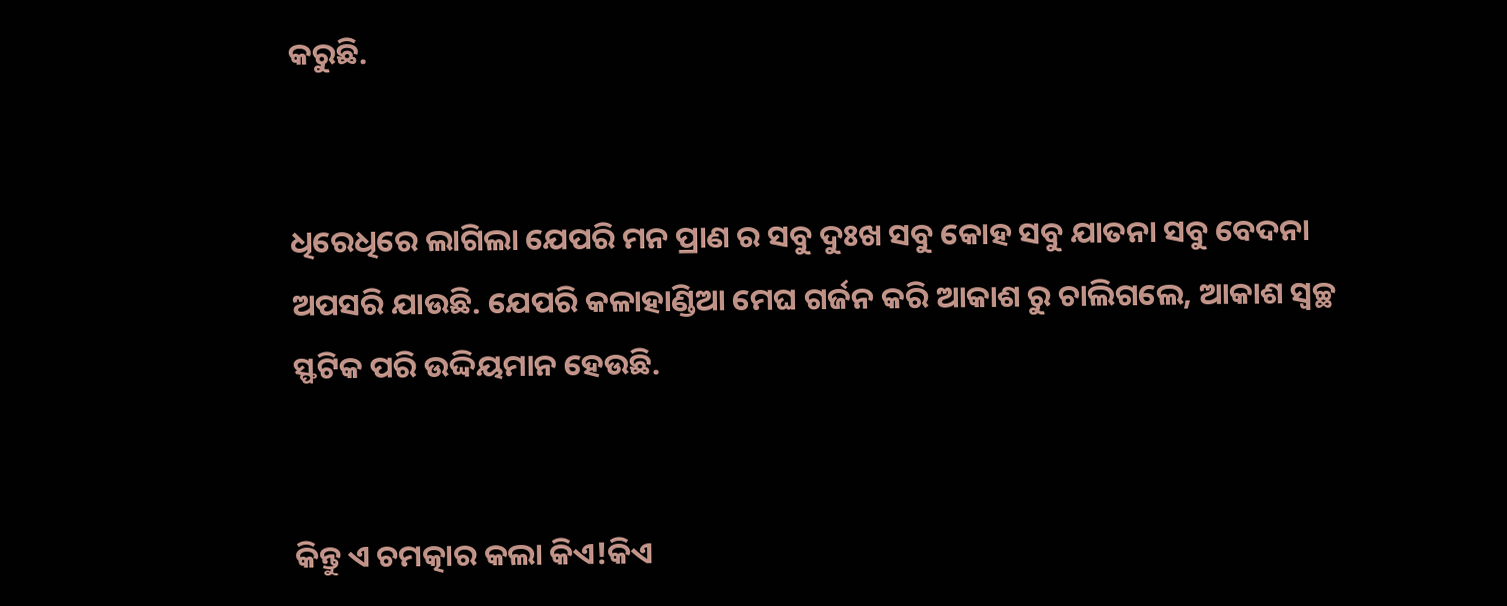କରୁଛି.


ଧିରେଧିରେ ଲାଗିଲା ଯେପରି ମନ ପ୍ରାଣ ର ସବୁ ଦୁଃଖ ସବୁ କୋହ ସବୁ ଯାତନା ସବୁ ବେଦନା ଅପସରି ଯାଉଛି. ଯେପରି କଳାହାଣ୍ଡିଆ ମେଘ ଗର୍ଜନ କରି ଆକାଶ ରୁ ଚାଲିଗଲେ, ଆକାଶ ସ୍ୱଚ୍ଛ ସ୍ଫଟିକ ପରି ଉଦ୍ଦିୟମାନ ହେଉଛି.


କିନ୍ତୁ ଏ ଚମତ୍କାର କଲା କିଏ!କିଏ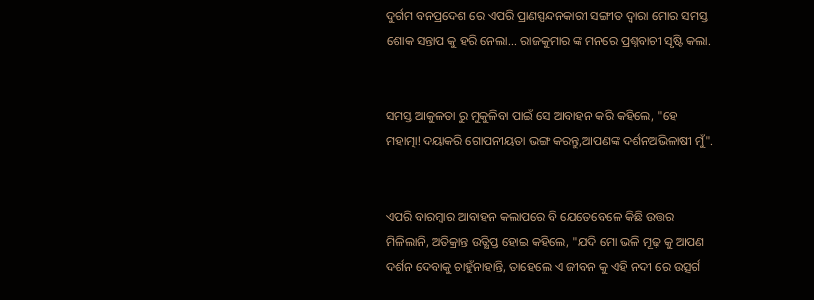ଦୁର୍ଗମ ବନପ୍ରଦେଶ ରେ ଏପରି ପ୍ରାଣସ୍ପନ୍ଦନକାରୀ ସଙ୍ଗୀତ ଦ୍ୱାରା ମୋର ସମସ୍ତ ଶୋକ ସନ୍ତାପ କୁ ହରି ନେଲା... ରାଜକୁମାର ଙ୍କ ମନରେ ପ୍ରଶ୍ନବାଚୀ ସୃଷ୍ଟି କଲା.


ସମସ୍ତ ଆକୁଳତା ରୁ ମୁକୁଳିବା ପାଇଁ ସେ ଆବାହନ କରି କହିଲେ, "ହେ ମହାତ୍ମା!ଦୟାକରି ଗୋପନୀୟତା ଭଙ୍ଗ କରନ୍ତୁ,ଆପଣଙ୍କ ଦର୍ଶନଅଭିଳାଷୀ ମୁଁ".


ଏପରି ବାରମ୍ବାର ଆବାହନ କଲାପରେ ବି ଯେତେବେଳେ କିଛି ଉତ୍ତର ମିଳିଲାନି, ଅତିକ୍ରାନ୍ତ ଉତ୍କ୍ଷିପ୍ତ ହୋଇ କହିଲେ, "ଯଦି ମୋ ଭଳି ମୂଢ଼ କୁ ଆପଣ ଦର୍ଶନ ଦେବାକୁ ଚାହୁଁନାହାନ୍ତି, ତାହେଲେ ଏ ଜୀବନ କୁ ଏହି ନଦୀ ରେ ଉତ୍ସର୍ଗ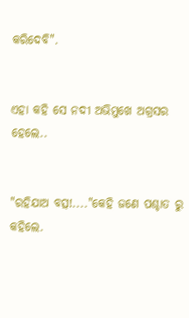କରିଦେବି".


ଏହା କହି ସେ ନଦୀ ଅଭିମୁଖେ ଅଗ୍ରସର ହେଲେ..


"ରହିଯାଅ ବତ୍ସ!...."କେହି ଜଣେ ପଶ୍ଚାତ ରୁ କହିଲେ.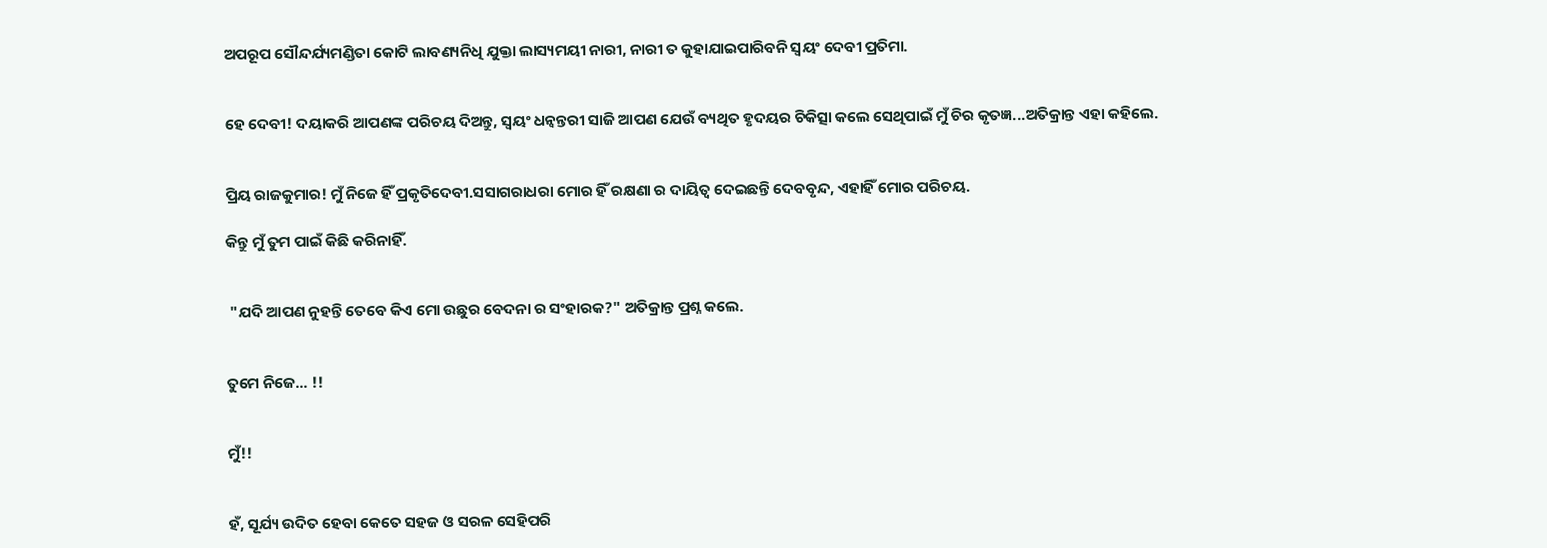ଅପରୂପ ସୌନ୍ଦର୍ଯ୍ୟମଣ୍ଡିତା କୋଟି ଲାବଣ୍ୟନିଧି ଯୁକ୍ତା ଲାସ୍ୟମୟୀ ନାରୀ, ନାରୀ ତ କୁହାଯାଇପାରିବନି ସ୍ୱୟଂ ଦେବୀ ପ୍ରତିମା.


ହେ ଦେବୀ! ଦୟାକରି ଆପଣଙ୍କ ପରିଚୟ ଦିଅନ୍ତୁ, ସ୍ୱୟଂ ଧନ୍ଵନ୍ତରୀ ସାଜି ଆପଣ ଯେଉଁ ବ୍ୟଥିତ ହୃଦୟର ଚିକିତ୍ସା କଲେ ସେଥିପାଇଁ ମୁଁ ଚିର କୃତଜ୍ଞ...ଅତିକ୍ରାନ୍ତ ଏହା କହିଲେ.


ପ୍ରିୟ ରାଜକୁମାର! ମୁଁ ନିଜେ ହିଁ ପ୍ରକୃତିଦେବୀ.ସସାଗରାଧରା ମୋର ହିଁ ରକ୍ଷଣା ର ଦାୟିତ୍ୱ ଦେଇଛନ୍ତି ଦେବବୃନ୍ଦ, ଏହାହିଁ ମୋର ପରିଚୟ.

କିନ୍ତୁ ମୁଁ ତୁମ ପାଇଁ କିଛି କରିନାହିଁ.


 "ଯଦି ଆପଣ ନୁହନ୍ତି ତେବେ କିଏ ମୋ ଉଛୁର ବେଦନା ର ସଂହାରକ?" ଅତିକ୍ରାନ୍ତ ପ୍ରଶ୍ନ କଲେ.


ତୁମେ ନିଜେ... !!


ମୁଁ!!


ହଁ, ସୂର୍ଯ୍ୟ ଉଦିତ ହେବା କେତେ ସହଜ ଓ ସରଳ ସେହିପରି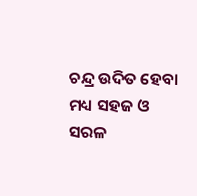ଚନ୍ଦ୍ର ଉଦିତ ହେବା ମଧ୍ୟ ସହଜ ଓ ସରଳ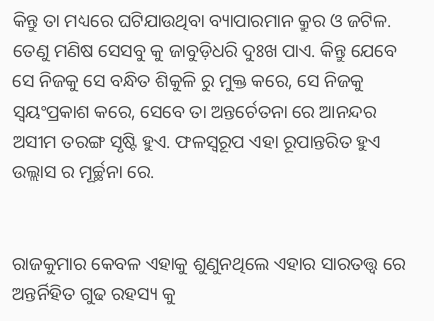କିନ୍ତୁ ତା ମଧ୍ୟରେ ଘଟିଯାଉଥିବା ବ୍ୟାପାରମାନ କ୍ରୁର ଓ ଜଟିଳ. ତେଣୁ ମଣିଷ ସେସବୁ କୁ ଜାବୁଡ଼ିଧରି ଦୁଃଖ ପାଏ. କିନ୍ତୁ ଯେବେ ସେ ନିଜକୁ ସେ ବନ୍ଧିତ ଶିକୁଳି ରୁ ମୁକ୍ତ କରେ, ସେ ନିଜକୁ ସ୍ୱୟଂପ୍ରକାଶ କରେ, ସେବେ ତା ଅନ୍ତର୍ଚେତନା ରେ ଆନନ୍ଦର ଅସୀମ ତରଙ୍ଗ ସୃଷ୍ଟି ହୁଏ. ଫଳସ୍ୱରୂପ ଏହା ରୂପାନ୍ତରିତ ହୁଏ ଉଲ୍ଲାସ ର ମୂର୍ଚ୍ଛନା ରେ.


ରାଜକୁମାର କେବଳ ଏହାକୁ ଶୁଣୁନଥିଲେ ଏହାର ସାରତତ୍ତ୍ୱ ରେ ଅନ୍ତର୍ନିହିତ ଗୁଢ ରହସ୍ୟ କୁ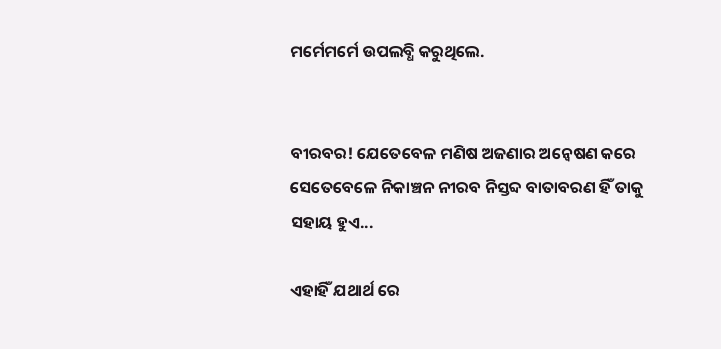ମର୍ମେମର୍ମେ ଉପଲବ୍ଧି କରୁଥିଲେ.


ବୀରବର! ଯେତେବେଳ ମଣିଷ ଅଜଣାର ଅନ୍ୱେଷଣ କରେ ସେତେବେଳେ ନିକାଞ୍ଚନ ନୀରବ ନିସ୍ତବ୍ଦ ବାତାବରଣ ହିଁ ତାକୁ ସହାୟ ହୁଏ...

ଏହାହିଁ ଯଥାର୍ଥ ରେ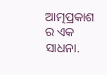ଆତ୍ମପ୍ରକାଶ ର ଏକ ସାଧନା.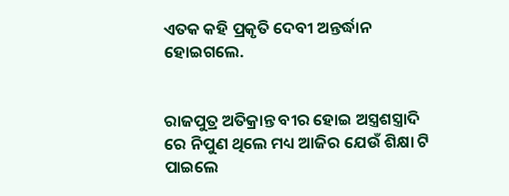ଏତକ କହି ପ୍ରକୃତି ଦେବୀ ଅନ୍ତର୍ଦ୍ଧାନ ହୋଇଗଲେ.


ରାଜପୁତ୍ର ଅତିକ୍ରାନ୍ତ ବୀର ହୋଇ ଅସ୍ତ୍ରଶସ୍ତ୍ରାଦି ରେ ନିପୁଣ ଥିଲେ ମଧ୍ୟ ଆଜିର ଯେଉଁ ଶିକ୍ଷା ଟି ପାଇଲେ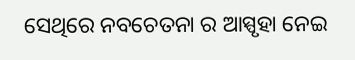ସେଥିରେ ନବଚେତନା ର ଆସ୍ପୃହା ନେଇ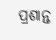ପ୍ରଶାନ୍ତ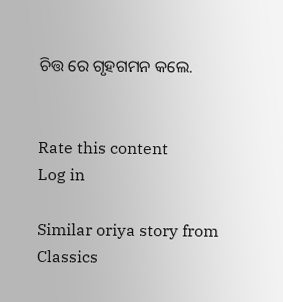ଚିତ୍ତ ରେ ଗୃହଗମନ କଲେ.


Rate this content
Log in

Similar oriya story from Classics